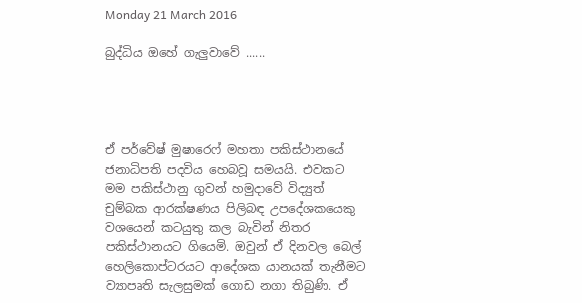Monday 21 March 2016

බුද්ධිය ඔහේ ගැලුවාවේ ......




ඒ පර්වේෂ් මුෂාරෙෆ් මහතා පකිස්ථානයේ ජනාධිපති පදවිය හෙබවූ සමයයි. එවකට මම පකිස්ථානු ගුවන් හමුදාවේ විද්‍යුත් චුම්බක ආරක්ෂණය පිලිබඳ උපදේශකයෙකු වශයෙන් කටයුතු කල බැවින් නිතර පකිස්ථානයට ගියෙමි. ඔවුන් ඒ දිනවල බෙල් හෙලිකොප්ටරයට ආදේශක යානයක් තැනීමට ව්‍යාපෘති සැලසුමක් ගොඩ නගා තිබුණි. ඒ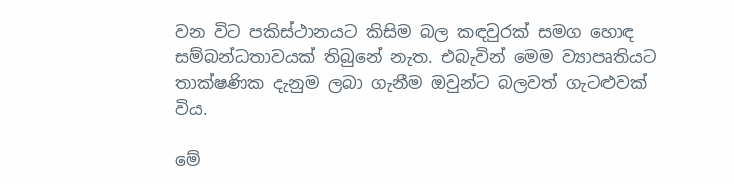වන විට පකිස්ථානයට කිසිම බල කඳවුරක් සමග හොඳ සම්බන්ධතාවයක් තිබුනේ නැත. එබැවින් මෙම ව්‍යාපෘතියට තාක්ෂණික දැනුම ලබා ගැනීම ඔවුන්ට බලවත් ගැටළුවක් විය.

මේ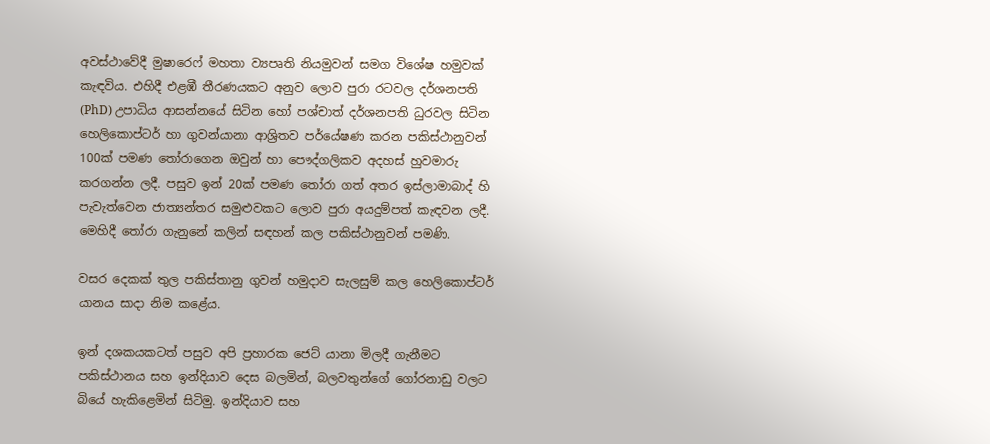අවස්ථාවේදී මුෂාරෙෆ් මහතා ව්‍යපෘති නියමුවන් සමග විශේෂ හමුවක් කැඳවිය. එහිදී එළඹී තීරණයකට අනුව ලොව පුරා රටවල දර්ශනපති (PhD) උපාධිය ආසන්නයේ සිටින හෝ පශ්චාත් දර්ශනපති ධුරවල සිටින හෙලිකොප්ටර් හා ගුවන්යානා ආශ්‍රිතව පර්යේෂණ කරන පකිස්ථානුවන් 100ක් පමණ තෝරාගෙන ඔවුන් හා පෞද්ගලිකව අදහස් හුවමාරු කරගන්න ලදී. පසුව ඉන් 20ක් පමණ තෝරා ගත් අතර ඉස්ලාමාබාද් හි පැවැත්වෙන ජාත්‍යන්තර සමුළුවකට ලොව පුරා අයදුම්පත් කැඳවන ලදී. මෙහිදී තෝරා ගැනුනේ කලින් සඳහන් කල පකිස්ථානුවන් පමණි.

වසර දෙකක් තුල පකිස්තානු ගුවන් හමුදාව සැලසුම් කල හෙලිකොප්ටර් යානය සාදා නිම කළේය.

ඉන් දශකයකටත් පසුව අපි ප්‍රහාරක ජෙට් යානා මිලදී ගැනීමට පකිස්ථානය සහ ඉන්දියාව දෙස බලමින්, බලවතුන්ගේ ගෝරනාඩු වලට බියේ හැකිළෙමින් සිටිමු. ඉන්දියාව සහ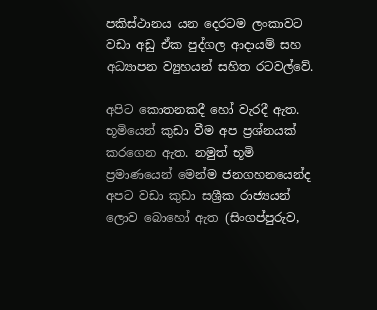පකිස්ථානය යන දෙරටම ලංකාවට වඩා අඩු ඒක පුද්ගල ආදායම් සහ අධ්‍යාපන ව්‍යුහයන් සහිත රටවල්වේ.

අපිට කොතනකදී හෝ වැරදී ඇත. භූමියෙන් කුඩා වීම අප ප්‍රශ්නයක් කරගෙන ඇත. නමුත් භූමි ප්‍රමාණයෙන් මෙන්ම ජනගහනයෙන්ද අපට වඩා කුඩා සශ්‍රීක රාජ්‍යයන් ලොව බොහෝ ඇත (සිංගප්පුරුව,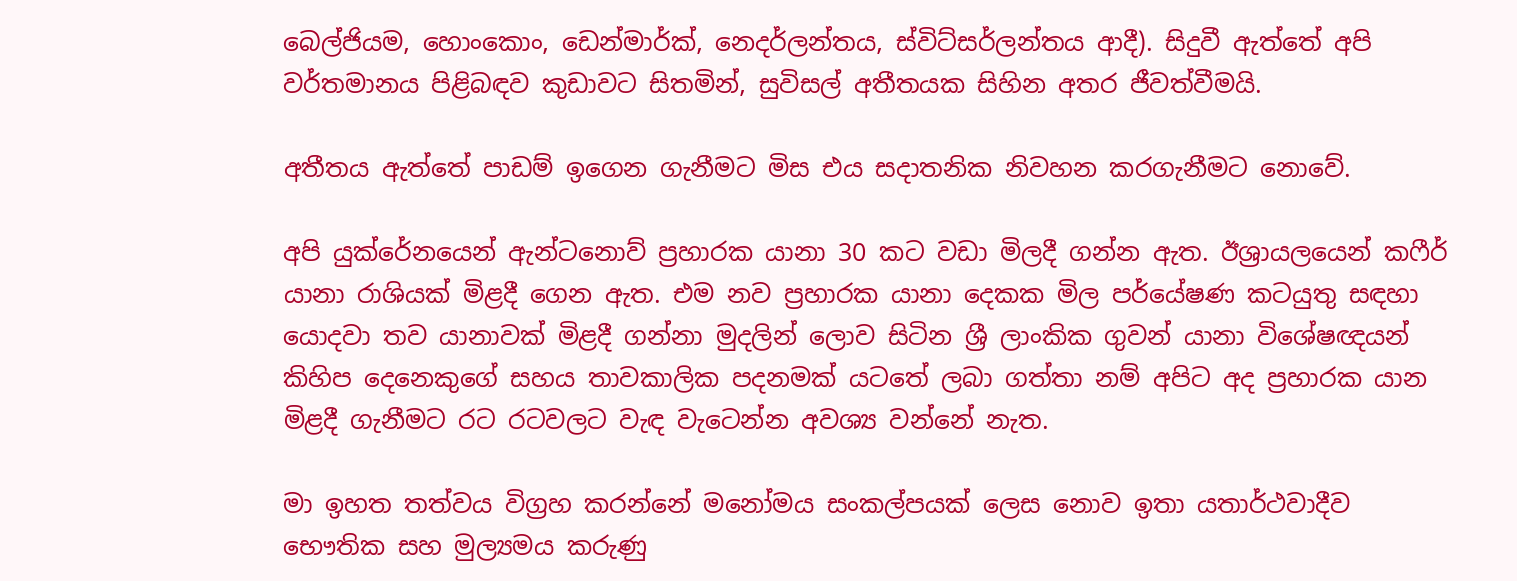බෙල්ජියම, හොංකොං, ඩෙන්මාර්ක්, නෙදර්ලන්තය, ස්විට්සර්ලන්තය ආදී). සිදුවී ඇත්තේ අපි වර්තමානය පිළිබඳව කුඩාවට සිතමින්, සුවිසල් අතීතයක සිහින අතර ජීවත්වීමයි.

අතීතය ඇත්තේ පාඩම් ඉගෙන ගැනීමට මිස එය සදාතනික නිවහන කරගැනීමට නොවේ.

අපි යුක්රේනයෙන් ඇන්ටනොව් ප්‍රහාරක යානා 30 කට වඩා මිලදී ගන්න ඇත. ඊශ්‍රායලයෙන් කෆීර් යානා රාශියක් මිළදී ගෙන ඇත. එම නව ප්‍රහාරක යානා දෙකක මිල පර්යේෂණ කටයුතු සඳහා යොදවා තව යානාවක් මිළදී ගන්නා මුදලින් ලොව සිටින ශ්‍රී ලාංකික ගුවන් යානා විශේෂඥයන් කිහිප දෙනෙකුගේ සහය තාවකාලික පදනමක් යටතේ ලබා ගත්තා නම් අපිට අද ප්‍රහාරක යාන මිළදී ගැනීමට රට රටවලට වැඳ වැටෙන්න අවශ්‍ය වන්නේ නැත.

මා ඉහත තත්වය විග්‍රහ කරන්නේ මනෝමය සංකල්පයක් ලෙස නොව ඉතා යතාර්ථවාදීව භෞතික සහ මුල්‍යමය කරුණු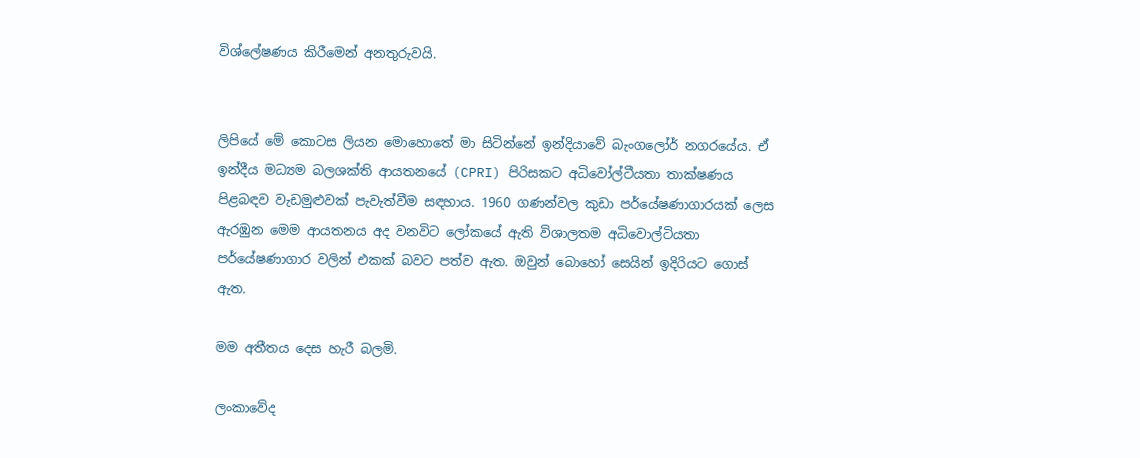විශ්ලේෂණය කිරීමෙන් අනතුරුවයි.


ලිපියේ මේ කොටස ලියන මොහොතේ මා සිටින්නේ ඉන්දියාවේ බැංගලෝර් නගරයේය. ඒ ඉන්දීය මධ්‍යම බලශක්ති ආයතනයේ (CPRI) පිරිසකට අධිවෝල්ටීයතා තාක්ෂණය පිළබඳව වැඩමුළුවක් පැවැත්වීම සඳහාය. 1960 ගණන්වල කුඩා පර්යේෂණාගාරයක් ලෙස ඇරඹුන මෙම ආයතනය අද වනවිට ලෝකයේ ඇති විශාලතම අධිවොල්ටියතා පර්යේෂණාගාර වලින් එකක් බවට පත්ව ඇත. ඔවුන් බොහෝ සෙයින් ඉදිරියට ගොස් ඇත.

මම අතීතය දෙස හැරී බලමි.

ලංකාවේද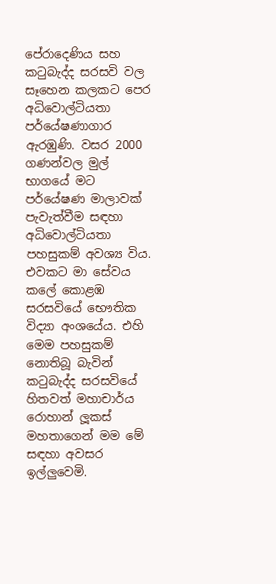පේරාදෙණිය සහ කටුබැද්ද සරසවි වල සෑහෙන කලකට පෙර අධිවොල්ටියතා පර්යේෂණාගාර ඇරඹුණි. වසර 2000 ගණන්වල මුල් භාගයේ මට පර්යේෂණ මාලාවක් පැවැත්වීම සඳහා අධිවොල්ටියතා පහසුකම් අවශ්‍ය විය. එවකට මා සේවය කලේ කොළඹ සරසවියේ භෞතික විද්‍යා අංශයේය. එහි මෙම පහසුකම් නොතිබූ බැවින් කටුබැද්ද සරසවියේ හිතවත් මහාචාර්ය රොහාන් ලූකස් මහතාගෙන් මම මේ සඳහා අවසර ඉල්ලුවෙමි.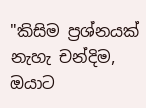"කිසිම ප්‍රශ්නයක් නැහැ චන්දිම, ඔයාට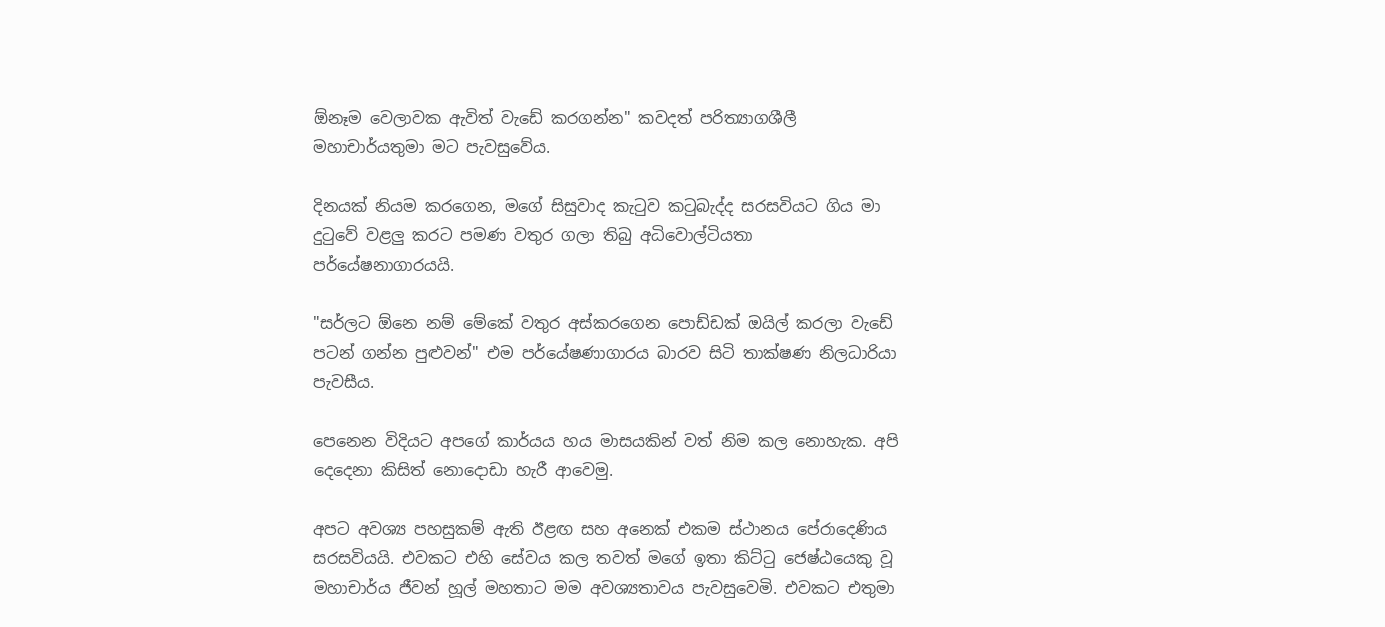ඕනෑම වෙලාවක ඇවිත් වැඩේ කරගන්න" කවදත් පරිත්‍යාගශීලී මහාචාර්යතුමා මට පැවසුවේය.

දිනයක් නියම කරගෙන, මගේ සිසුවාද කැටුව කටුබැද්ද සරසවියට ගිය මා දුටුවේ වළලු කරට පමණ වතුර ගලා තිබු අධිවොල්ටියතා පර්යේෂනාගාරයයි.

"සර්ලට ඕනෙ නම් මේකේ වතුර අස්කරගෙන පොඩ්ඩක් ඔයිල් කරලා වැඩේ පටන් ගන්න පුළුවන්" එම පර්යේෂණාගාරය බාරව සිටි තාක්ෂණ නිලධාරියා පැවසීය.

පෙනෙන විදියට අපගේ කාර්යය හය මාසයකින් වත් නිම කල නොහැක. අපි දෙදෙනා කිසිත් නොදොඩා හැරී ආවෙමු.

අපට අවශ්‍ය පහසුකම් ඇති ඊළඟ සහ අනෙක් එකම ස්ථානය පේරාදෙණිය සරසවියයි. එවකට එහි සේවය කල තවත් මගේ ඉතා කිට්ටු ජෙෂ්ඨයෙකු වූ මහාචාර්ය ජීවන් හූල් මහතාට මම අවශ්‍යතාවය පැවසුවෙමි. එවකට එතුමා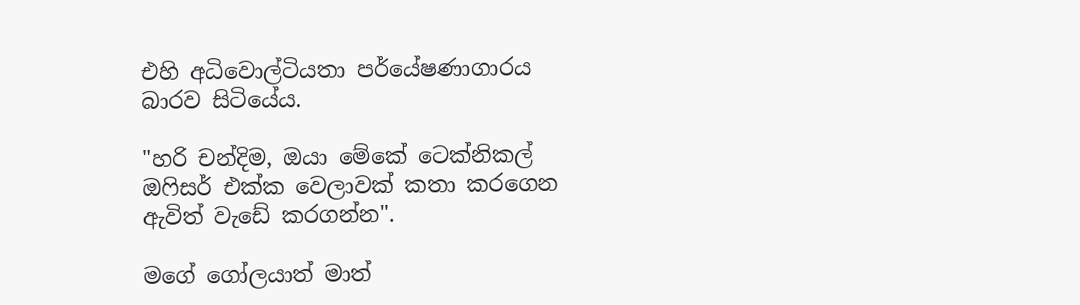එහි අධිවොල්ටියතා පර්යේෂණාගාරය බාරව සිටියේය.

"හරි චන්දිම, ඔයා මේකේ ටෙක්නිකල් ඔෆිසර් එක්ක වෙලාවක් කතා කරගෙන ඇවිත් වැඩේ කරගන්න".

මගේ ගෝලයාත් මාත්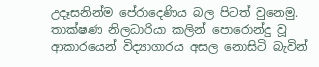උදෑසනින්ම පේරාදෙණිය බල පිටත් වුනෙමු. තාක්ෂණ නිලධාරියා කලින් පොරොන්දු වූ ආකාරයෙන් විද්‍යාගාරය අසල නොසිටි බැවින්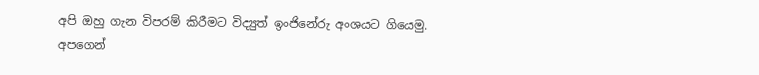අපි ඔහු ගැන විපරම් කිරීමට විද්‍යුත් ඉංජිනේරු අංශයට ගියෙමු. අපගෙන්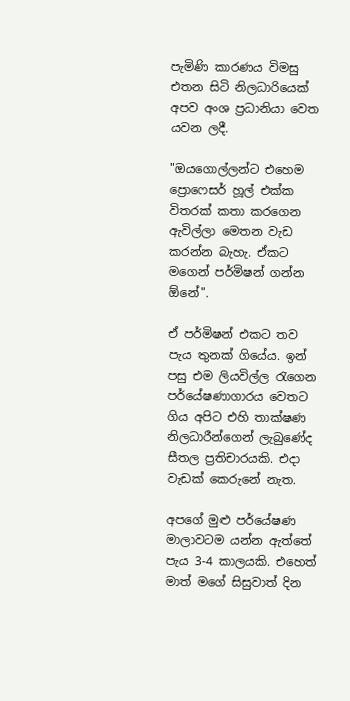පැමිණි කාරණය විමසු එතන සිටි නිලධාරියෙක් අපව අංශ ප්‍රධානියා වෙත යවන ලදී.

"ඔයගොල්ලන්ට එහෙම ප්‍රොෆෙසර් හූල් එක්ක විතරක් කතා කරගෙන ඇවිල්ලා මෙතන වැඩ කරන්න බැහැ. ඒකට මගෙන් පර්මිෂන් ගන්න ඕනේ".

ඒ පර්මිෂන් එකට තව පැය තුනක් ගියේය. ඉන් පසු එම ලියවිල්ල රැගෙන පර්යේෂණාගාරය වෙතට ගිය අපිට එහි තාක්ෂණ නිලධාරීන්ගෙන් ලැබුණේද සීතල ප්‍රතිචාරයකි. එදා වැඩක් කෙරුනේ නැත.

අපගේ මුළු පර්යේෂණ මාලාවටම යන්න ඇත්තේ පැය 3-4 කාලයකි. එහෙත් මාත් මගේ සිසුවාත් දින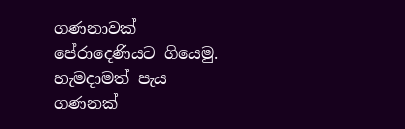ගණනාවක් පේරාදෙණියට ගියෙමු. හැමදාමත් පැය ගණනක්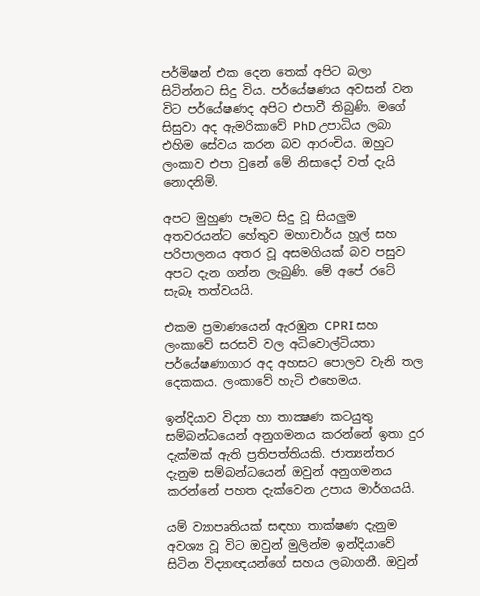පර්මිෂන් එක දෙන තෙක් අපිට බලා සිටින්නට සිදු විය. පර්යේෂණය අවසන් වන විට පර්යේෂණද අපිට එපාවී තිබුණි. මගේ සිසුවා අද ඇමරිකාවේ PhD උපාධිය ලබා එහිම සේවය කරන බව ආරංචිය. ඔහුට ලංකාව එපා වුනේ මේ නිසාදෝ වත් දැයි නොදනිමි.

අපට මුහුණ පෑමට සිදු වූ සියලුම අතවරයන්ට හේතුව මහාචාර්ය හූල් සහ පරිපාලනය අතර වූ අසමගියක් බව පසුව අපට දැන ගන්න ලැබුණි. මේ අපේ රටේ සැබෑ තත්වයයි.

එකම ප්‍රමාණයෙන් ඇරඹුන CPRI සහ ලංකාවේ සරසවි වල අධිවොල්ටියතා පර්යේෂණාගාර අද අහසට පොලව වැනි තල දෙකකය. ලංකාවේ හැටි එහෙමය.

ඉන්දියාව විද්‍යා හා තාක්‍ෂණ කටයුතු සම්බන්ධයෙන් අනුගමනය කරන්නේ ඉතා දුර දැක්මක් ඇති ප්‍රතිපත්තියකි. ජාත්‍යන්තර දැනුම සම්බන්ධයෙන් ඔවුන් අනුගමනය කරන්නේ පහත දැක්වෙන උපාය මාර්ගයයි.

යම් ව්‍යාපෘතියක් සඳහා තාක්ෂණ දැනුම අවශ්‍ය වූ විට ඔවුන් මුලින්ම ඉන්දියාවේ සිටින විද්‍යාඥයන්ගේ සහය ලබාගනී. ඔවුන්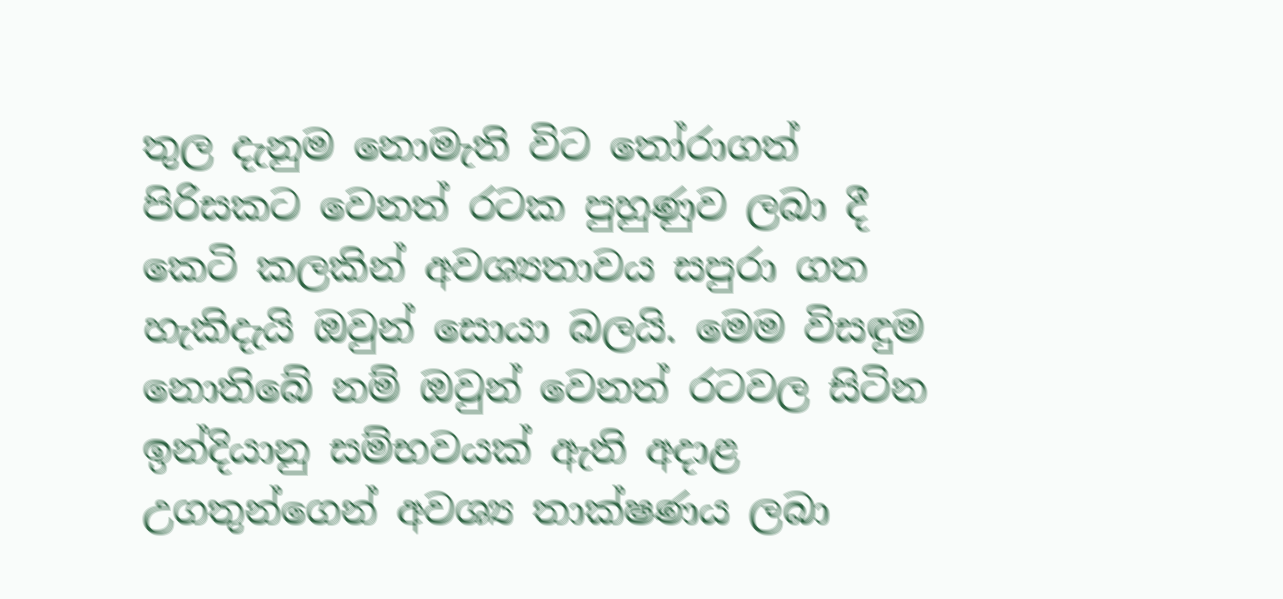තුල දැනුම නොමැති විට තෝරාගත් පිරිසකට වෙනත් රටක පුහුණුව ලබා දී කෙටි කලකින් අවශ්‍යතාවය සපුරා ගත හැකිදැයි ඔවුන් සොයා බලයි. මෙම විසඳුම නොතිබේ නම් ඔවුන් වෙනත් රටවල සිටින ඉන්දියානු සම්භවයක් ඇති අදාළ උගතුන්ගෙන් අවශ්‍ය තාක්ෂණය ලබා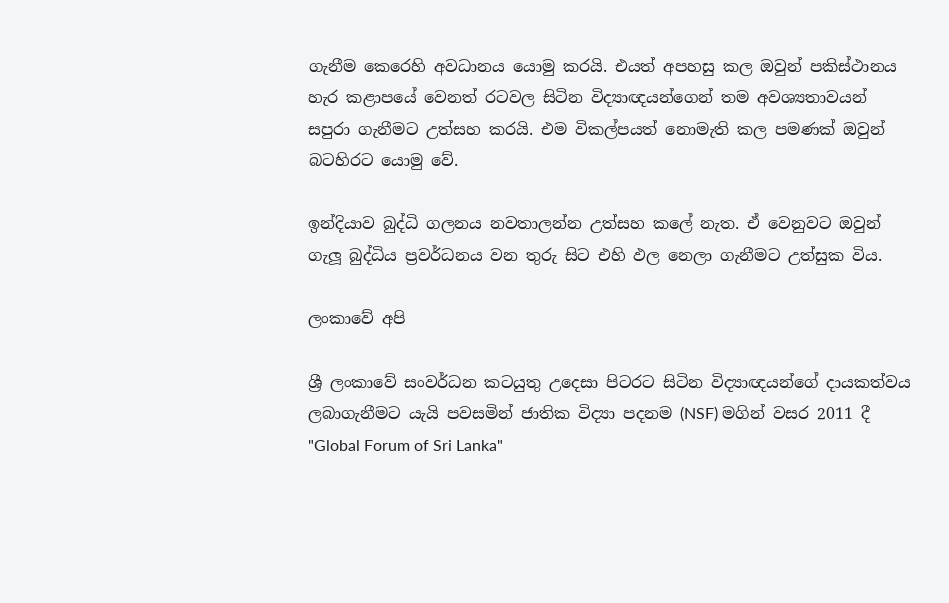ගැනීම කෙරෙහි අවධානය යොමු කරයි. එයත් අපහසු කල ඔවුන් පකිස්ථානය හැර කළාපයේ වෙනත් රටවල සිටින විද්‍යාඥයන්ගෙන් තම අවශ්‍යතාවයන් සපුරා ගැනීමට උත්සහ කරයි. එම විකල්පයත් නොමැති කල පමණක් ඔවුන් බටහිරට යොමු වේ.

ඉන්දියාව බුද්ධි ගලනය නවතාලන්න උත්සහ කලේ නැත. ඒ වෙනුවට ඔවුන් ගැලූ බුද්ධිය ප්‍රවර්ධනය වන තුරු සිට එහි ඵල නෙලා ගැනීමට උත්සුක විය.

ලංකාවේ අපි

ශ්‍රී ලංකාවේ සංවර්ධන කටයුතු උදෙසා පිටරට සිටින විද්‍යාඥයන්ගේ දායකත්වය ලබාගැනීමට යැයි පවසමින් ජාතික විද්‍යා පදනම (NSF) මගින් වසර 2011 දී "Global Forum of Sri Lanka"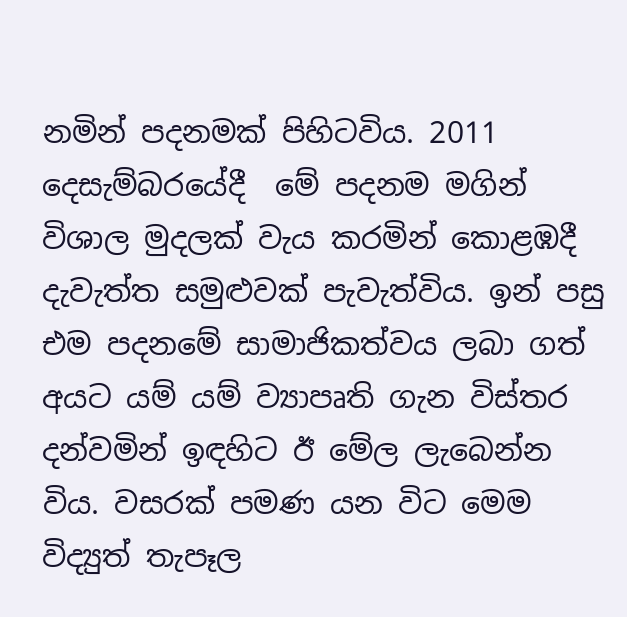නමින් පදනමක් පිහිටවිය. 2011 දෙසැම්බරයේදී  මේ පදනම මගින් විශාල මුදලක් වැය කරමින් කොළඹදී දැවැත්ත සමුළුවක් පැවැත්විය. ඉන් පසු එම පදනමේ සාමාජිකත්වය ලබා ගත් අයට යම් යම් ව්‍යාපෘති ගැන විස්තර දන්වමින් ඉඳහිට ඊ මේල ලැබෙන්න විය. වසරක් පමණ යන විට මෙම විද්‍යුත් තැපෑල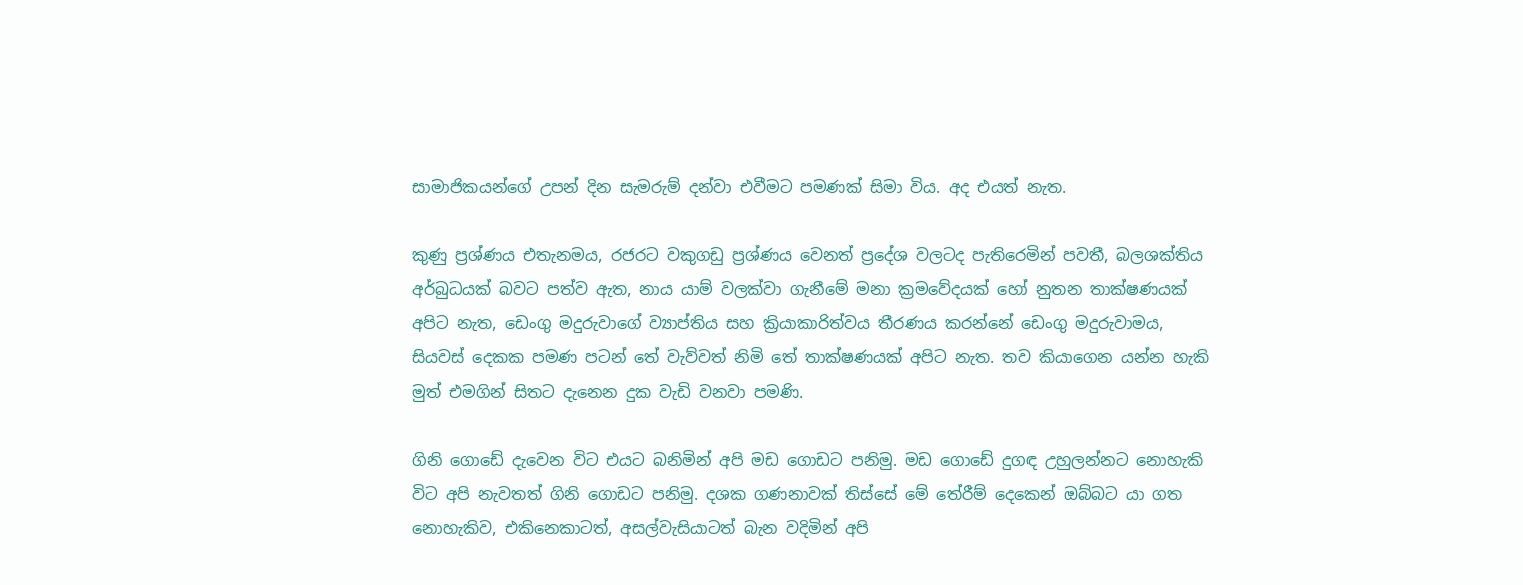සාමාජිකයන්ගේ උපන් දින සැමරුම් දන්වා එවීමට පමණක් සිමා විය. අද එයත් නැත.

කුණු ප්‍රශ්ණය එතැනමය, රජරට වකුගඩු ප්‍රශ්ණය වෙනත් ප්‍රදේශ වලටද පැතිරෙමින් පවතී, බලශක්තිය අර්බුධයක් බවට පත්ව ඇත, නාය යාම් වලක්වා ගැනීමේ මනා ක්‍රමවේදයක් හෝ නුතන තාක්ෂණයක් අපිට නැත, ඩෙංගු මදුරුවාගේ ව්‍යාප්තිය සහ ක්‍රියාකාරිත්වය තීරණය කරන්නේ ඩෙංගු මදුරුවාමය, සියවස් දෙකක පමණ පටන් තේ වැව්වත් නිමි තේ තාක්ෂණයක් අපිට නැත. තව කියාගෙන යන්න හැකි මුත් එමගින් සිතට දැනෙන දුක වැඩි වනවා පමණි.

ගිනි ගොඩේ දැවෙන විට එයට බනිමින් අපි මඩ ගොඩට පනිමු. මඩ ගොඩේ දුගඳ උහුලන්නට නොහැකි විට අපි නැවතත් ගිනි ගොඩට පනිමු. දශක ගණනාවක් තිස්සේ මේ තේරීම් දෙකෙන් ඔබ්බට යා ගත නොහැකිව, එකිනෙකාටත්, අසල්වැසියාටත් බැන වදිමින් අපි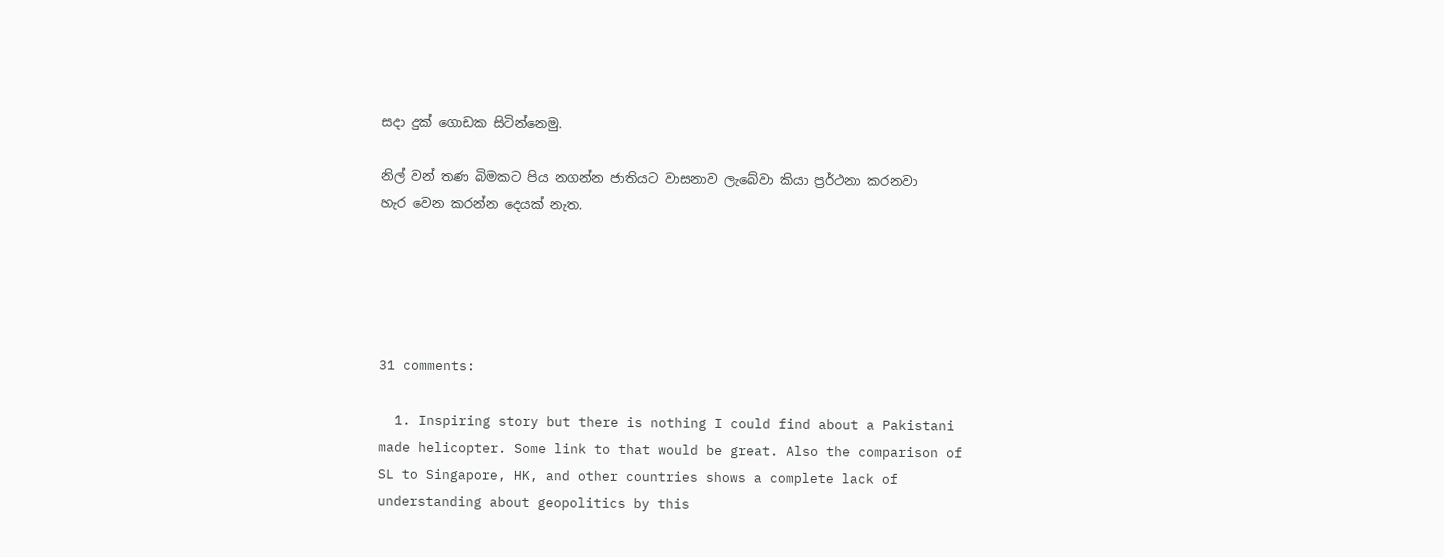සදා දුක් ගොඩක සිටින්නෙමු.

නිල් වන් තණ බිමකට පිය නගන්න ජාතියට වාසනාව ලැබේවා කියා ප්‍රර්ථනා කරනවා හැර වෙන කරන්න දෙයක් නැත.





31 comments:

  1. Inspiring story but there is nothing I could find about a Pakistani made helicopter. Some link to that would be great. Also the comparison of SL to Singapore, HK, and other countries shows a complete lack of understanding about geopolitics by this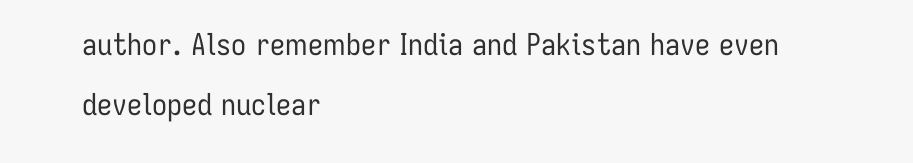author. Also remember India and Pakistan have even developed nuclear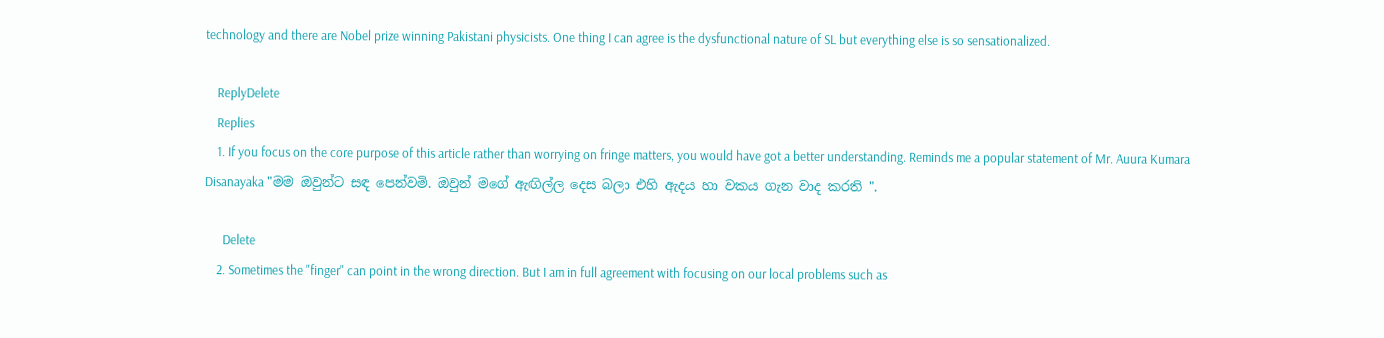technology and there are Nobel prize winning Pakistani physicists. One thing I can agree is the dysfunctional nature of SL but everything else is so sensationalized.

    ReplyDelete
    Replies
    1. If you focus on the core purpose of this article rather than worrying on fringe matters, you would have got a better understanding. Reminds me a popular statement of Mr. Auura Kumara Disanayaka "මම ඔවුන්ට සඳ පෙන්වමි. ඔවුන් මගේ ඇඟිල්ල දෙස බලා එහි ඇදය හා වකය ගැන වාද කරති ".

      Delete
    2. Sometimes the "finger" can point in the wrong direction. But I am in full agreement with focusing on our local problems such as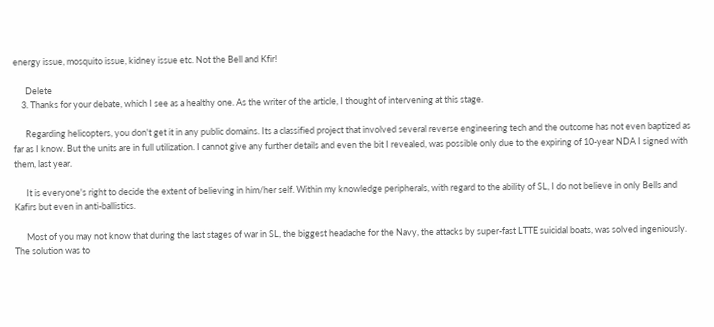energy issue, mosquito issue, kidney issue etc. Not the Bell and Kfir!

      Delete
    3. Thanks for your debate, which I see as a healthy one. As the writer of the article, I thought of intervening at this stage.

      Regarding helicopters, you don't get it in any public domains. Its a classified project that involved several reverse engineering tech and the outcome has not even baptized as far as I know. But the units are in full utilization. I cannot give any further details and even the bit I revealed, was possible only due to the expiring of 10-year NDA I signed with them, last year.

      It is everyone's right to decide the extent of believing in him/her self. Within my knowledge peripherals, with regard to the ability of SL, I do not believe in only Bells and Kafirs but even in anti-ballistics.

      Most of you may not know that during the last stages of war in SL, the biggest headache for the Navy, the attacks by super-fast LTTE suicidal boats, was solved ingeniously. The solution was to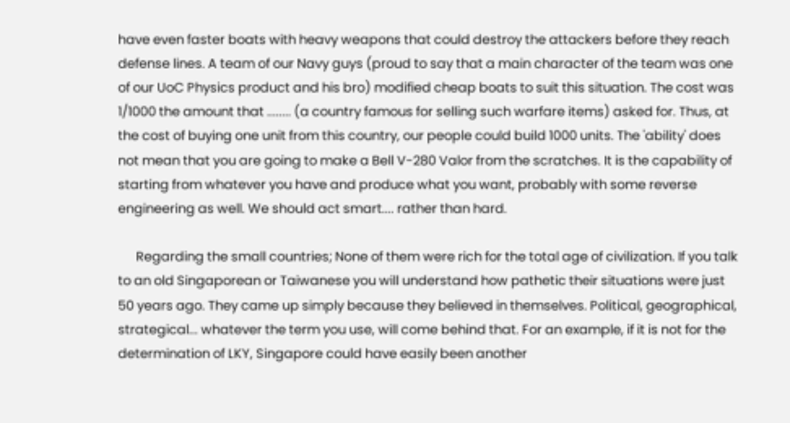have even faster boats with heavy weapons that could destroy the attackers before they reach defense lines. A team of our Navy guys (proud to say that a main character of the team was one of our UoC Physics product and his bro) modified cheap boats to suit this situation. The cost was 1/1000 the amount that ........ (a country famous for selling such warfare items) asked for. Thus, at the cost of buying one unit from this country, our people could build 1000 units. The 'ability' does not mean that you are going to make a Bell V-280 Valor from the scratches. It is the capability of starting from whatever you have and produce what you want, probably with some reverse engineering as well. We should act smart.... rather than hard.

      Regarding the small countries; None of them were rich for the total age of civilization. If you talk to an old Singaporean or Taiwanese you will understand how pathetic their situations were just 50 years ago. They came up simply because they believed in themselves. Political, geographical, strategical... whatever the term you use, will come behind that. For an example, if it is not for the determination of LKY, Singapore could have easily been another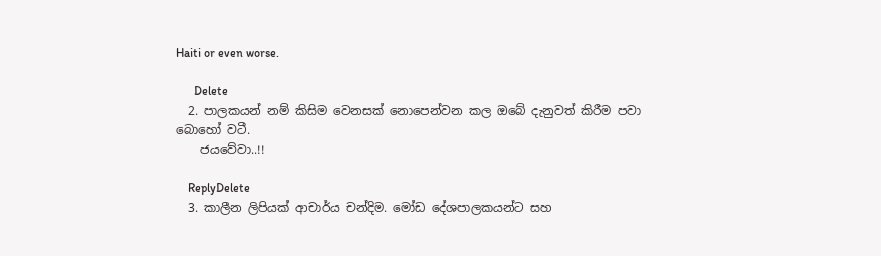Haiti or even worse.

      Delete
  2. පාලකයන් නම් කිසිම වෙනසක් නොපෙන්වන කල ඔබේ දැනුවත් කිරීම පවා බොහෝ වටී.
    ජයවේවා..!!

    ReplyDelete
  3. කාලීන ලිපියක් ආචාර්ය චන්දිම. මෝඩ දේශපාලකයන්ට සහ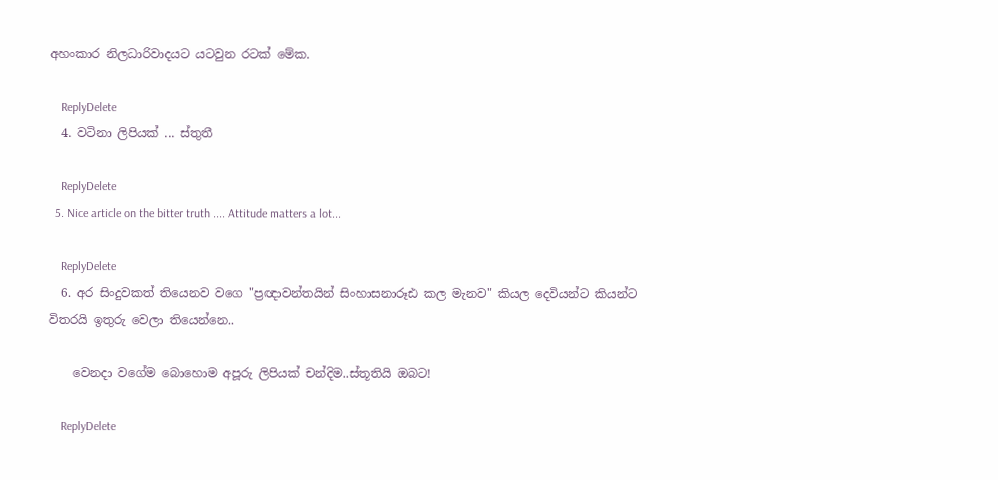අහංකාර නිලධාරිවාදයට යටවුන රටක් මේක.

    ReplyDelete
  4. වටිනා ලිපියක් ... ස්තුතී

    ReplyDelete
  5. Nice article on the bitter truth .... Attitude matters a lot...

    ReplyDelete
  6. අර සිංදුවකත් තියෙනව වගෙ "ප්‍රඥාවන්තයින් සිංහාසනාරූඪ කල මැනව" කියල දෙවියන්ට කියන්ට විතරයි ඉතුරු වෙලා තියෙන්නෙ..

    වෙනදා වගේම බොහොම අපූරු ලිපියක් චන්දිම..ස්තූතියි ඔබට!

    ReplyDelete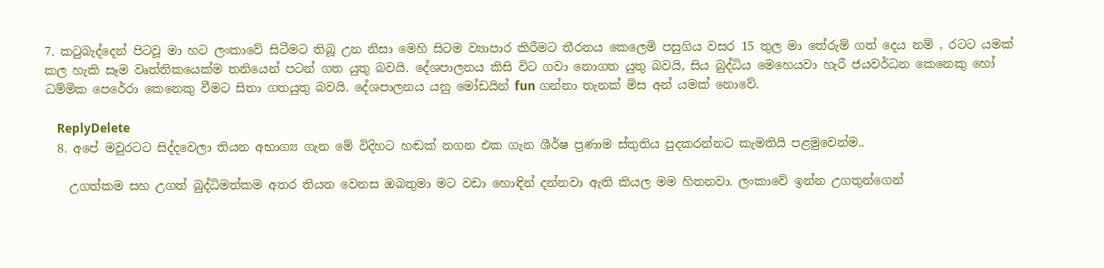7. කටුබැද්දෙන් පිටවූ මා හට ලංකාවේ සිටීමට තිබූ උන නිසා මෙහි සිටම ව්‍යාපාර කිරීමට තීරනය කෙලෙමි පසුගිය වසර 15 තුල මා තේරුම් ගත් දෙය නම් , රටට යමක් කල හැකි සෑම වෘත්තිකයෙක්ම තනියෙන් පටන් ගත යුතු බවයි. දේශපාලනය කිසි විට ගවා නොගත යුතු බවයි, සිය බුද්ධිය මෙහෙයවා හැරී ජයවර්ධන කෙනෙකු හෝ ධම්මික පෙරේරා කෙනෙකු වීමට සිතා ගතයුතු බවයි. දේශපාලනය යනු මෝඩයින් fun ගන්නා තැනක් මිස අන් යමක් නොවේ.

    ReplyDelete
  8. අපේ මවුරටට සිද්දවෙලා තියන අභාග්‍ය ගැන මේ විදිහට හඬක් නගන එක ගැන ශීර්ෂ ප්‍රණාම ස්තුතිය පුදකරන්නට කැමතියි පළමුවෙන්ම..

    උගත්කම සහ උගත් බුද්ධිමත්කම අතර තියන වෙනස ඔබතුමා මට වඩා හොඳින් දන්නවා ඇති කියල මම හිතනවා. ලංකාවේ ඉන්න උගතුන්ගෙන්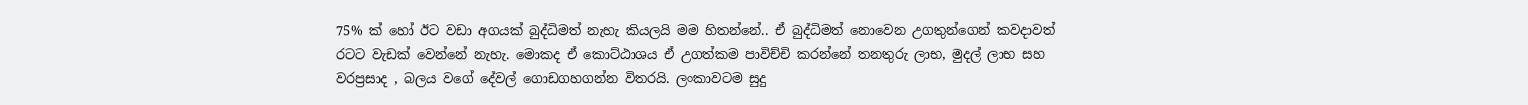75% ක් හෝ ඊට වඩා අගයක් බුද්ධිමත් නැහැ කියලයි මම හිතන්නේ.. ඒ බුද්ධිමත් නොවෙන උගතුන්ගෙන් කවදාවත් රටට වැඩක් වෙන්නේ නැහැ. මොකද ඒ කොට්ඨාශය ඒ උගත්කම පාවිච්චි කරන්නේ තනතුරු ලාභ, මුදල් ලාභ සහ වරප්‍රසාද , බලය වගේ දේවල් ගොඩගහගන්න විතරයි. ලංකාවටම සුදු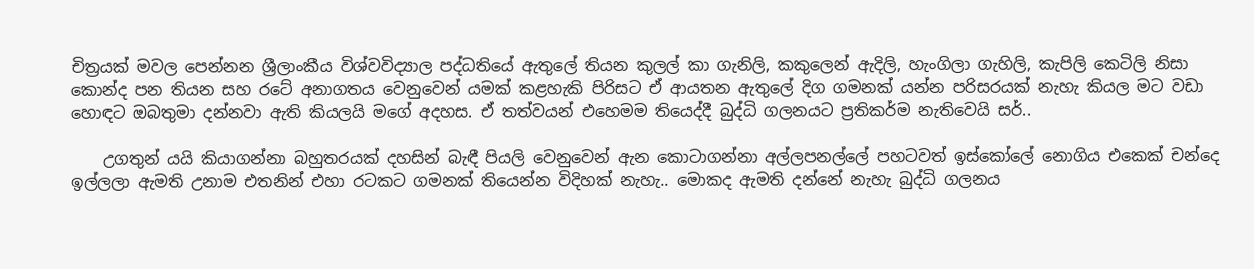චිත්‍රයක් මවල පෙන්නන ශ්‍රීලාංකීය විශ්වවිද්‍යාල පද්ධතියේ ඇතුලේ තියන කුලල් කා ගැනිලි, කකුලෙන් ඇදිලි, හැංගිලා ගැහිලි, කැපිලි කෙටිලි නිසා කොන්ද පන තියන සහ රටේ අනාගතය වෙනුවෙන් යමක් කළහැකි පිරිසට ඒ ආයතන ඇතුලේ දිග ගමනක් යන්න පරිසරයක් නැහැ කියල මට වඩා හොඳට ඔබතුමා දන්නවා ඇති කියලයි මගේ අදහස. ඒ තත්වයන් එහෙමම තියෙද්දී බුද්ධි ගලනයට ප්‍රතිකර්ම නැතිවෙයි සර්..

    උගතුන් යයි කියාගන්නා බහුතරයක් දහසින් බැඳී පියලි වෙනුවෙන් ඇන කොටාගන්නා අල්ලපනල්ලේ පහටවත් ඉස්කෝලේ නොගිය එකෙක් චන්දෙ ඉල්ලලා ඇමති උනාම එතනින් එහා රටකට ගමනක් තියෙන්න විදිහක් නැහැ.. මොකද ඇමති දන්නේ නැහැ බුද්ධි ගලනය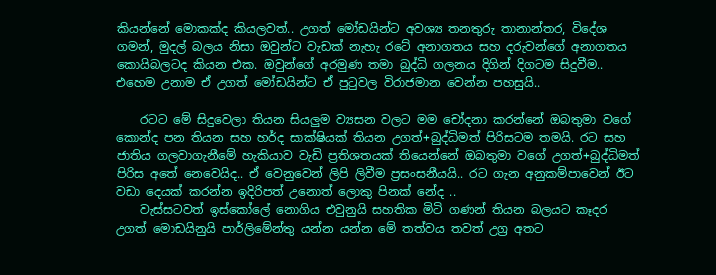කියන්නේ මොකක්ද කියලවත්.. උගත් මෝඩයින්ට අවශ්‍ය තනතුරු තානාන්තර, විදේශ ගමන්, මුදල් බලය නිසා ඔවුන්ට වැඩක් නැහැ රටේ අනාගතය සහ දරුවන්ගේ අනාගතය කොයිබලටද කියන එක. ඔවුන්ගේ අරමුණ තමා බුද්ධි ගලනය දිගින් දිගටම සිදුවීම.. එහෙම උනාම ඒ උගත් මෝඩයින්ට ඒ පුටුවල විරාජමාන වෙන්න පහසුයි..

    රටට මේ සිදුවෙලා තියන සියලුම ව්‍යසන වලට මම චෝදනා කරන්නේ ඔබතුමා වගේ කොන්ද පන තියන සහ හර්ද සාක්ෂියක් තියන උගත්+බුද්ධිමත් පිරිසටම තමයි. රට සහ ජාතිය ගලවාගැනීමේ හැකියාව වැඩි ප්‍රතිශතයක් තියෙන්නේ ඔබතුමා වගේ උගත්+බුද්ධිමත් පිරිස අතේ නෙවෙයිද.. ඒ වෙනුවෙන් ලිපි ලිවීම ප්‍රසංසනීයයි.. රට ගැන අනුකම්පාවෙන් ඊට වඩා දෙයක් කරන්න ඉදිරිපත් උනොත් ලොකු පිනක් නේද ..
    වැස්සටවත් ඉස්කෝලේ නොගිය එවුනුයි සහතික මිටි ගණන් තියන බලයට කෑදර උගත් මොඩයිනුයි පාර්ලිමේන්තු යන්න යන්න මේ තත්වය තවත් උග්‍ර අතට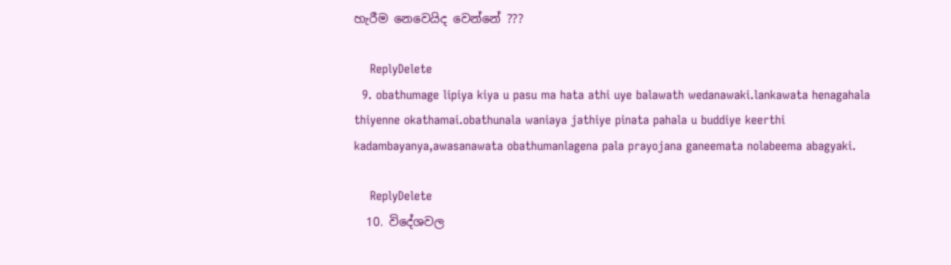හැරීම නෙවෙයිද වෙන්නේ ???

    ReplyDelete
  9. obathumage lipiya kiya u pasu ma hata athi uye balawath wedanawaki.lankawata henagahala thiyenne okathamai.obathunala waniaya jathiye pinata pahala u buddiye keerthi kadambayanya,awasanawata obathumanlagena pala prayojana ganeemata nolabeema abagyaki.

    ReplyDelete
  10. විදේශවල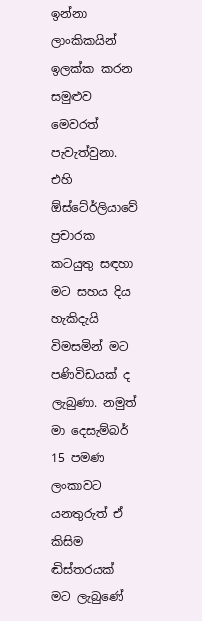ඉන්නා ලාංකිකයින් ඉලක්ක කරන සමුළුව මෙවරත් පැවැත්වුනා. එහි ඕස්ටේ‍ර්ලියාවේ ප්‍රචාරක කටයුතු සඳහා මට සහය දිය හැකිදැයි විමසමින් මට පණිවිඩයක් ද ලැබුණා. නමුත් මා දෙසැම්බර් 15 පමණ ලංකාවට යනතුරුත් ඒ කිසිම ඬිස්තරයක් මට ලැබුණේ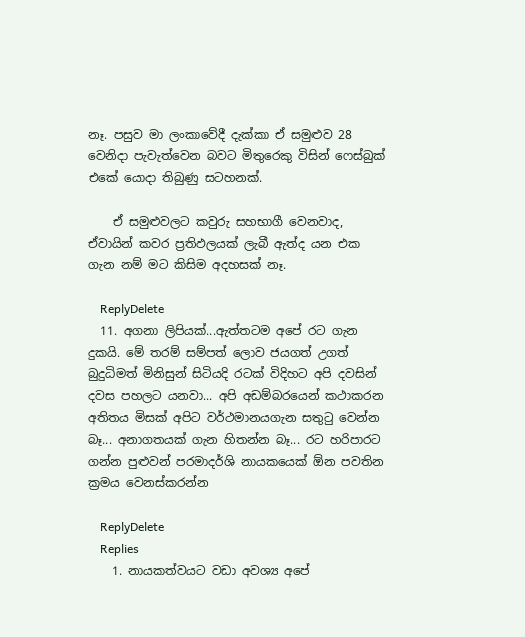නෑ. පසුව මා ලංකාවේදී දැක්කා ඒ සමුළුව 28 වෙනිදා පැවැත්වෙන බවට මිතුරෙකු විසින් ෆෙස්බුක් එකේ යොදා තිබුණු සටහනක්.

    ඒ සමුළුවලට කවුරු සහභාගී වෙනවාද, ඒවායින් කවර ප්‍රතිඵලයක් ලැබී ඇත්ද යන එක ගැන නම් මට කිසිම අදහසක් නෑ.

    ReplyDelete
  11. අගනා ලිපියක්...ඇත්තටම අපේ රට ගැන දුකයි. මේ තරම් සම්පත් ලොව ජයගත් උගත් බුදුධිමත් මිනිසුන් සිටියදි රටක් විදිහට අපි දවසින් දවස පහලට යනවා... අපි අඩම්බරයෙන් කථාකරන අතිතය මිසක් අපිට වර්ථමානයගැන සතුටු වෙන්න බෑ... අනාගතයක් ගැන හිතන්න බෑ... රට හරිපාරට ගන්න පුළුවන් පරමාදර්ශි නායකයෙක් ඕන පවතින ක්‍රමය වෙනස්කරන්න

    ReplyDelete
    Replies
    1. නායකත්වයට වඩා අවශ්‍ය අපේ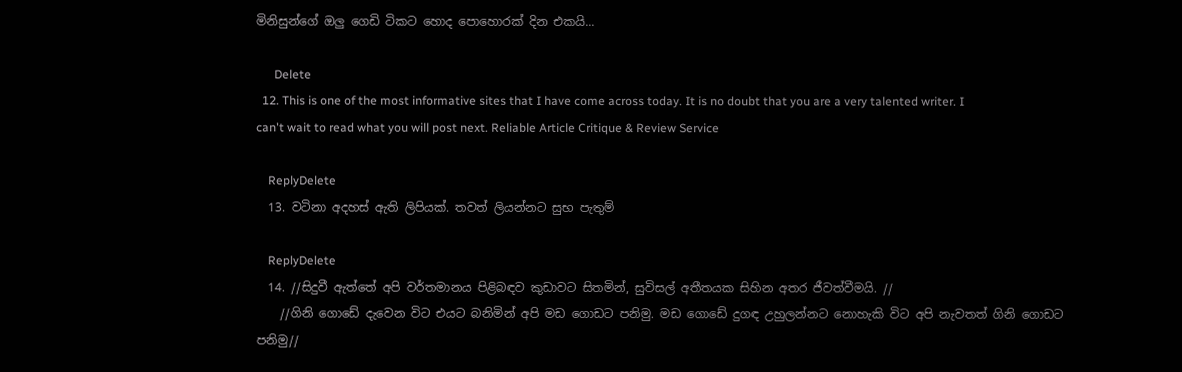මිනිසුන්ගේ ඔලු ගෙඩි ටිකට හොද පොහොරක් දින එකයි...

      Delete
  12. This is one of the most informative sites that I have come across today. It is no doubt that you are a very talented writer. I can't wait to read what you will post next. Reliable Article Critique & Review Service

    ReplyDelete
  13. ව‍ටිනා අදහස් ඇති ලිපියක්. තවත් ලියන්න‍ට සුභ පැතුම්

    ReplyDelete
  14. //සිදුවී ඇත්තේ අපි වර්තමානය පිළිබඳව කුඩාවට සිතමින්, සුවිසල් අතීතයක සිහින අතර ජීවත්වීමයි. //
    //ගිනි ගොඩේ දැවෙන විට එයට බනිමින් අපි මඩ ගොඩට පනිමු. මඩ ගොඩේ දුගඳ උහුලන්නට නොහැකි විට අපි නැවතත් ගිනි ගොඩට පනිමු//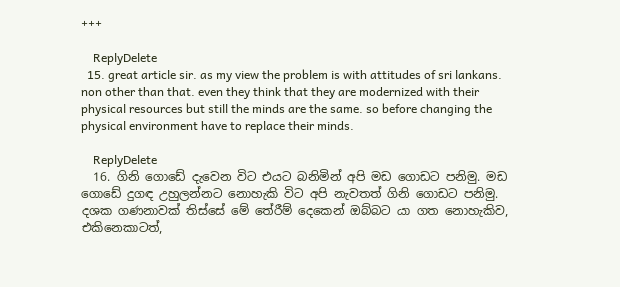+++

    ReplyDelete
  15. great article sir. as my view the problem is with attitudes of sri lankans. non other than that. even they think that they are modernized with their physical resources but still the minds are the same. so before changing the physical environment have to replace their minds.

    ReplyDelete
  16. ගිනි ගොඩේ දැවෙන විට එයට බනිමින් අපි මඩ ගොඩට පනිමු. මඩ ගොඩේ දුගඳ උහුලන්නට නොහැකි විට අපි නැවතත් ගිනි ගොඩට පනිමු. දශක ගණනාවක් තිස්සේ මේ තේරීම් දෙකෙන් ඔබ්බට යා ගත නොහැකිව, එකිනෙකාටත්,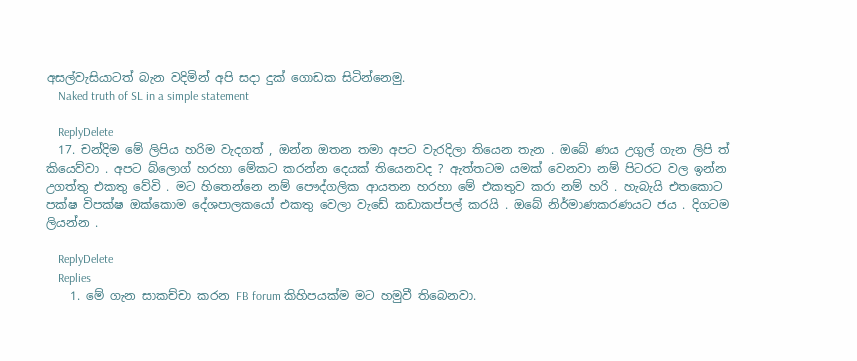අසල්වැසියාටත් බැන වදිමින් අපි සදා දුක් ගොඩක සිටින්නෙමු.
    Naked truth of SL in a simple statement

    ReplyDelete
  17. චන්දිම මේ ලිපිය හරිම වැදගත් , ඔන්න ඔතන තමා අපට වැරදිලා තියෙන තැන . ඔබේ ණය උගුල් ගැන ලිපි ත් කියෙව්වා . අපට බ්ලොග් හරහා මේකට කරන්න දෙයක් තියෙනවද ? ඇත්තටම යමක් වෙනවා නම් පිටරට වල ඉන්න උගත්තු එකතු වේවි . මට හිතෙන්නෙ නම් පෞද්ගලික ආයතන හරහා මේ එකතුව කරා නම් හරි . හැබැයි එතකොට පක්ෂ විපක්ෂ ඔක්කොම දේශපාලකයෝ එකතු වෙලා වැඩේ කඩාකප්පල් කරයි . ඔබේ නිර්මාණකරණයට ජය . දිගටම ලියන්න .

    ReplyDelete
    Replies
    1. මේ ගැන සාකච්චා කරන FB forum කිහිපයක්ම මට හමුවී තිබෙනවා.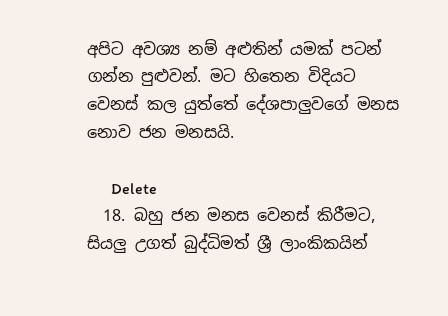අපිට අවශ්‍ය නම් අළුතින් යමක් පටන් ගන්න පුළුවන්. මට හිතෙන විදියට වෙනස් කල යුත්තේ දේශපාලුවගේ මනස නොව ජන මනසයි.

      Delete
  18. බහු ජන මනස වෙනස් කිරීමට, සියලු උගත් බුද්ධිමත් ශ්‍රී ලාංකිකයින්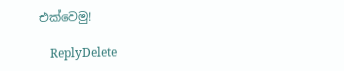එක්වෙමු!

    ReplyDelete